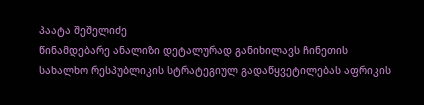პაატა შეშელიძე
წინამდებარე ანალიზი დეტალურად განიხილავს ჩინეთის სახალხო რესპუბლიკის სტრატეგიულ გადაწყვეტილებას აფრიკის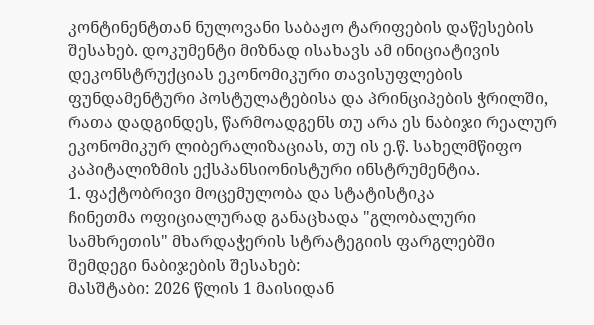კონტინენტთან ნულოვანი საბაჟო ტარიფების დაწესების შესახებ. დოკუმენტი მიზნად ისახავს ამ ინიციატივის დეკონსტრუქციას ეკონომიკური თავისუფლების ფუნდამენტური პოსტულატებისა და პრინციპების ჭრილში, რათა დადგინდეს, წარმოადგენს თუ არა ეს ნაბიჯი რეალურ ეკონომიკურ ლიბერალიზაციას, თუ ის ე.წ. სახელმწიფო კაპიტალიზმის ექსპანსიონისტური ინსტრუმენტია.
1. ფაქტობრივი მოცემულობა და სტატისტიკა
ჩინეთმა ოფიციალურად განაცხადა "გლობალური სამხრეთის" მხარდაჭერის სტრატეგიის ფარგლებში შემდეგი ნაბიჯების შესახებ:
მასშტაბი: 2026 წლის 1 მაისიდან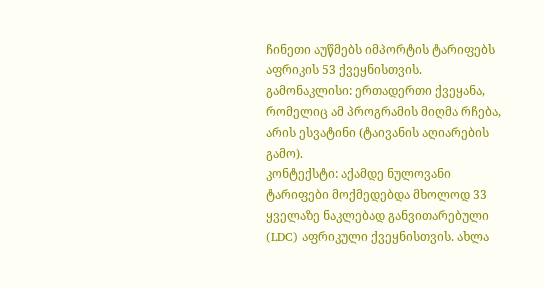ჩინეთი აუწმებს იმპორტის ტარიფებს აფრიკის 53 ქვეყნისთვის.
გამონაკლისი: ერთადერთი ქვეყანა, რომელიც ამ პროგრამის მიღმა რჩება, არის ესვატინი (ტაივანის აღიარების გამო).
კონტექსტი: აქამდე ნულოვანი ტარიფები მოქმედებდა მხოლოდ 33 ყველაზე ნაკლებად განვითარებული (LDC) აფრიკული ქვეყნისთვის. ახლა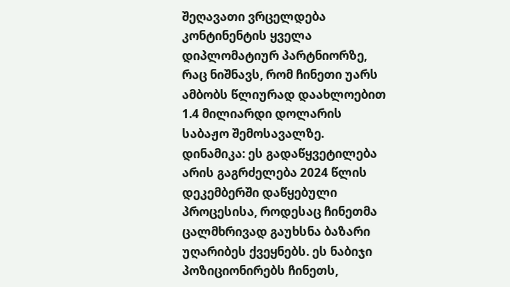შეღავათი ვრცელდება კონტინენტის ყველა დიპლომატიურ პარტნიორზე, რაც ნიშნავს, რომ ჩინეთი უარს ამბობს წლიურად დაახლოებით 1.4 მილიარდი დოლარის საბაჟო შემოსავალზე.
დინამიკა: ეს გადაწყვეტილება არის გაგრძელება 2024 წლის დეკემბერში დაწყებული პროცესისა, როდესაც ჩინეთმა ცალმხრივად გაუხსნა ბაზარი უღარიბეს ქვეყნებს. ეს ნაბიჯი პოზიციონირებს ჩინეთს,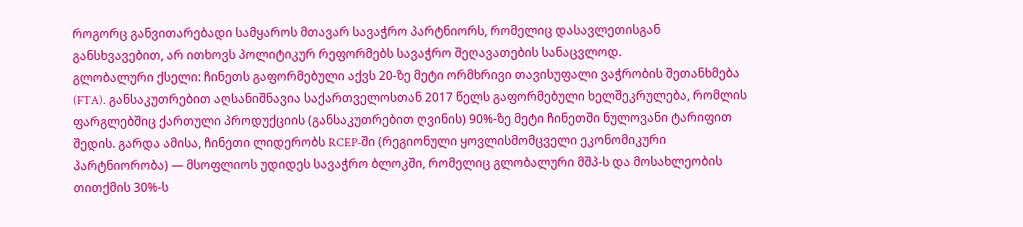როგორც განვითარებადი სამყაროს მთავარ სავაჭრო პარტნიორს, რომელიც დასავლეთისგან განსხვავებით, არ ითხოვს პოლიტიკურ რეფორმებს სავაჭრო შეღავათების სანაცვლოდ.
გლობალური ქსელი: ჩინეთს გაფორმებული აქვს 20-ზე მეტი ორმხრივი თავისუფალი ვაჭრობის შეთანხმება (FTA). განსაკუთრებით აღსანიშნავია საქართველოსთან 2017 წელს გაფორმებული ხელშეკრულება, რომლის ფარგლებშიც ქართული პროდუქციის (განსაკუთრებით ღვინის) 90%-ზე მეტი ჩინეთში ნულოვანი ტარიფით შედის. გარდა ამისა, ჩინეთი ლიდერობს RCEP-ში (რეგიონული ყოვლისმომცველი ეკონომიკური პარტნიორობა) — მსოფლიოს უდიდეს სავაჭრო ბლოკში, რომელიც გლობალური მშპ-ს და მოსახლეობის თითქმის 30%-ს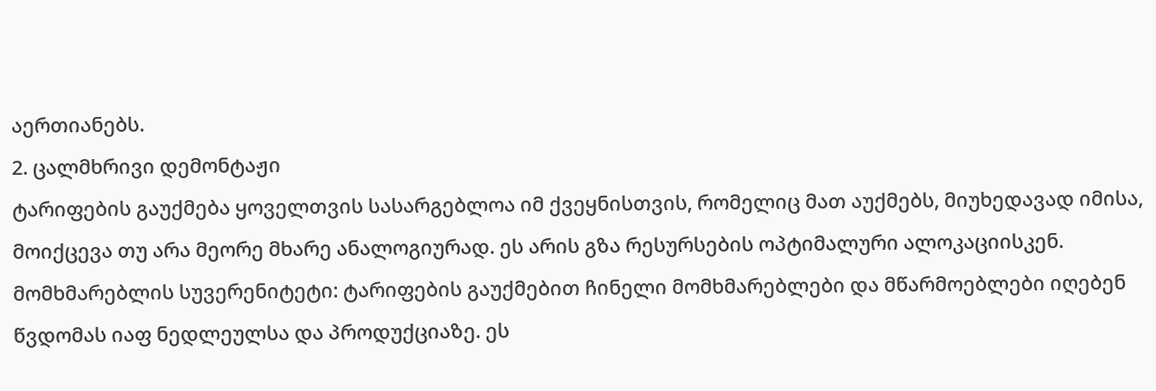აერთიანებს.
2. ცალმხრივი დემონტაჟი
ტარიფების გაუქმება ყოველთვის სასარგებლოა იმ ქვეყნისთვის, რომელიც მათ აუქმებს, მიუხედავად იმისა, მოიქცევა თუ არა მეორე მხარე ანალოგიურად. ეს არის გზა რესურსების ოპტიმალური ალოკაციისკენ.
მომხმარებლის სუვერენიტეტი: ტარიფების გაუქმებით ჩინელი მომხმარებლები და მწარმოებლები იღებენ წვდომას იაფ ნედლეულსა და პროდუქციაზე. ეს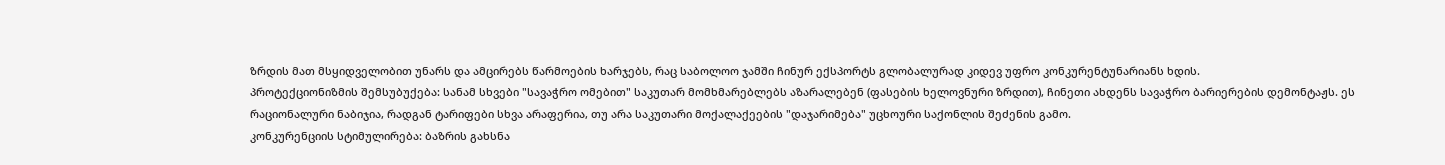ზრდის მათ მსყიდველობით უნარს და ამცირებს წარმოების ხარჯებს, რაც საბოლოო ჯამში ჩინურ ექსპორტს გლობალურად კიდევ უფრო კონკურენტუნარიანს ხდის.
პროტექციონიზმის შემსუბუქება: სანამ სხვები "სავაჭრო ომებით" საკუთარ მომხმარებლებს აზარალებენ (ფასების ხელოვნური ზრდით), ჩინეთი ახდენს სავაჭრო ბარიერების დემონტაჟს. ეს რაციონალური ნაბიჯია, რადგან ტარიფები სხვა არაფერია, თუ არა საკუთარი მოქალაქეების "დაჯარიმება" უცხოური საქონლის შეძენის გამო.
კონკურენციის სტიმულირება: ბაზრის გახსნა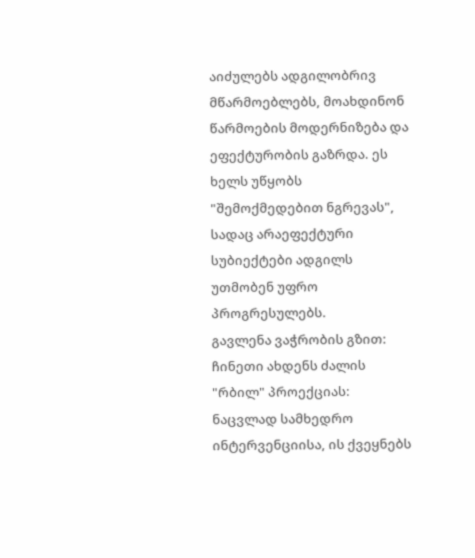აიძულებს ადგილობრივ მწარმოებლებს, მოახდინონ წარმოების მოდერნიზება და ეფექტურობის გაზრდა. ეს ხელს უწყობს "შემოქმედებით ნგრევას", სადაც არაეფექტური სუბიექტები ადგილს უთმობენ უფრო პროგრესულებს.
გავლენა ვაჭრობის გზით: ჩინეთი ახდენს ძალის "რბილ" პროექციას: ნაცვლად სამხედრო ინტერვენციისა, ის ქვეყნებს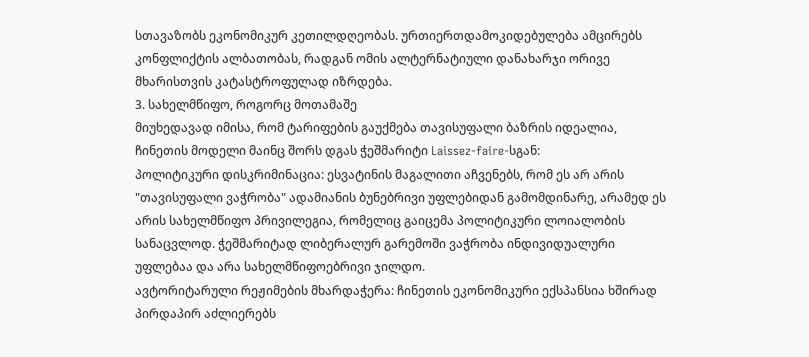სთავაზობს ეკონომიკურ კეთილდღეობას. ურთიერთდამოკიდებულება ამცირებს კონფლიქტის ალბათობას, რადგან ომის ალტერნატიული დანახარჯი ორივე მხარისთვის კატასტროფულად იზრდება.
3. სახელმწიფო, როგორც მოთამაშე
მიუხედავად იმისა, რომ ტარიფების გაუქმება თავისუფალი ბაზრის იდეალია, ჩინეთის მოდელი მაინც შორს დგას ჭეშმარიტი Laissez-faire-სგან:
პოლიტიკური დისკრიმინაცია: ესვატინის მაგალითი აჩვენებს, რომ ეს არ არის "თავისუფალი ვაჭრობა" ადამიანის ბუნებრივი უფლებიდან გამომდინარე, არამედ ეს არის სახელმწიფო პრივილეგია, რომელიც გაიცემა პოლიტიკური ლოიალობის სანაცვლოდ. ჭეშმარიტად ლიბერალურ გარემოში ვაჭრობა ინდივიდუალური უფლებაა და არა სახელმწიფოებრივი ჯილდო.
ავტორიტარული რეჟიმების მხარდაჭერა: ჩინეთის ეკონომიკური ექსპანსია ხშირად პირდაპირ აძლიერებს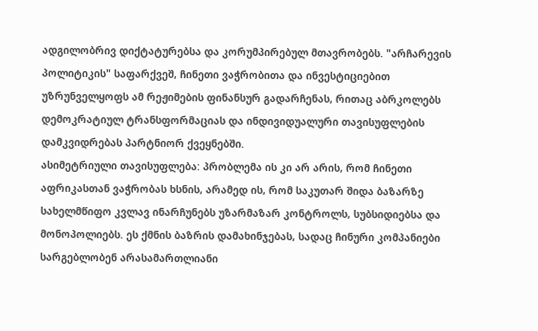ადგილობრივ დიქტატურებსა და კორუმპირებულ მთავრობებს. "არჩარევის პოლიტიკის" საფარქვეშ, ჩინეთი ვაჭრობითა და ინვესტიციებით უზრუნველყოფს ამ რეჟიმების ფინანსურ გადარჩენას, რითაც აბრკოლებს დემოკრატიულ ტრანსფორმაციას და ინდივიდუალური თავისუფლების დამკვიდრებას პარტნიორ ქვეყნებში.
ასიმეტრიული თავისუფლება: პრობლემა ის კი არ არის, რომ ჩინეთი აფრიკასთან ვაჭრობას ხსნის, არამედ ის, რომ საკუთარ შიდა ბაზარზე სახელმწიფო კვლავ ინარჩუნებს უზარმაზარ კონტროლს, სუბსიდიებსა და მონოპოლიებს. ეს ქმნის ბაზრის დამახინჯებას, სადაც ჩინური კომპანიები სარგებლობენ არასამართლიანი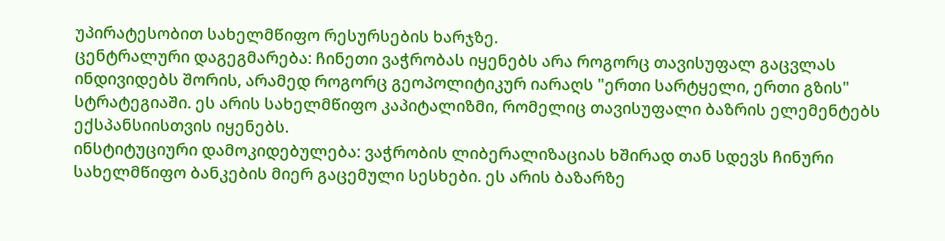უპირატესობით სახელმწიფო რესურსების ხარჯზე.
ცენტრალური დაგეგმარება: ჩინეთი ვაჭრობას იყენებს არა როგორც თავისუფალ გაცვლას ინდივიდებს შორის, არამედ როგორც გეოპოლიტიკურ იარაღს "ერთი სარტყელი, ერთი გზის" სტრატეგიაში. ეს არის სახელმწიფო კაპიტალიზმი, რომელიც თავისუფალი ბაზრის ელემენტებს ექსპანსიისთვის იყენებს.
ინსტიტუციური დამოკიდებულება: ვაჭრობის ლიბერალიზაციას ხშირად თან სდევს ჩინური სახელმწიფო ბანკების მიერ გაცემული სესხები. ეს არის ბაზარზე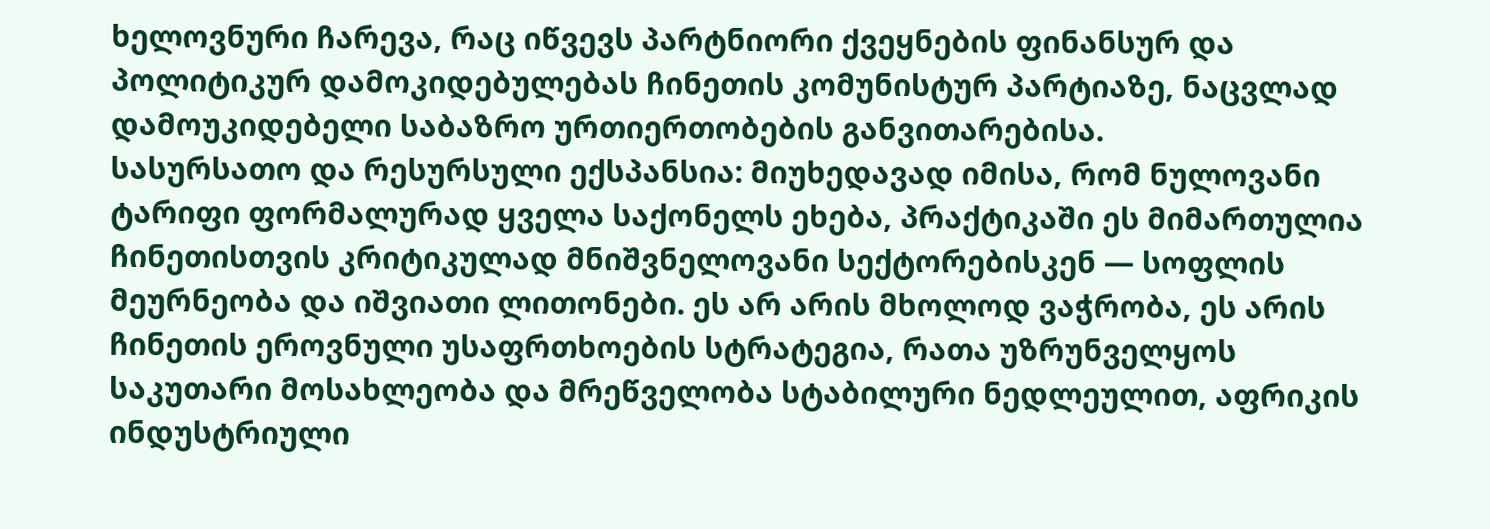ხელოვნური ჩარევა, რაც იწვევს პარტნიორი ქვეყნების ფინანსურ და პოლიტიკურ დამოკიდებულებას ჩინეთის კომუნისტურ პარტიაზე, ნაცვლად დამოუკიდებელი საბაზრო ურთიერთობების განვითარებისა.
სასურსათო და რესურსული ექსპანსია: მიუხედავად იმისა, რომ ნულოვანი ტარიფი ფორმალურად ყველა საქონელს ეხება, პრაქტიკაში ეს მიმართულია ჩინეთისთვის კრიტიკულად მნიშვნელოვანი სექტორებისკენ — სოფლის მეურნეობა და იშვიათი ლითონები. ეს არ არის მხოლოდ ვაჭრობა, ეს არის ჩინეთის ეროვნული უსაფრთხოების სტრატეგია, რათა უზრუნველყოს საკუთარი მოსახლეობა და მრეწველობა სტაბილური ნედლეულით, აფრიკის ინდუსტრიული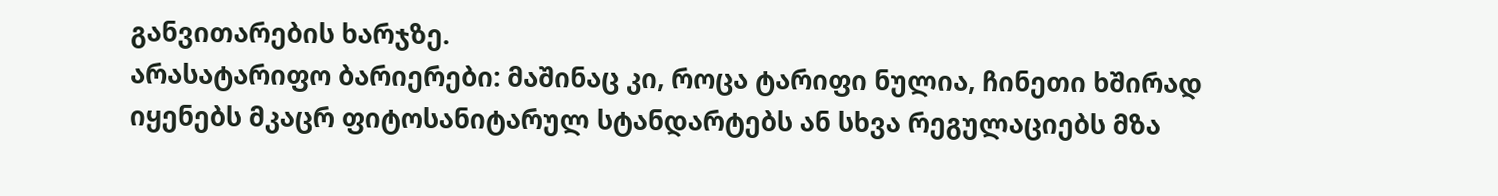განვითარების ხარჯზე.
არასატარიფო ბარიერები: მაშინაც კი, როცა ტარიფი ნულია, ჩინეთი ხშირად იყენებს მკაცრ ფიტოსანიტარულ სტანდარტებს ან სხვა რეგულაციებს მზა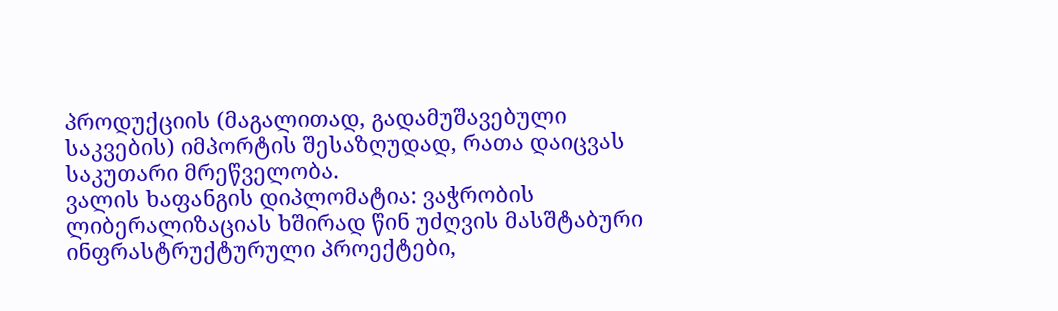პროდუქციის (მაგალითად, გადამუშავებული საკვების) იმპორტის შესაზღუდად, რათა დაიცვას საკუთარი მრეწველობა.
ვალის ხაფანგის დიპლომატია: ვაჭრობის ლიბერალიზაციას ხშირად წინ უძღვის მასშტაბური ინფრასტრუქტურული პროექტები,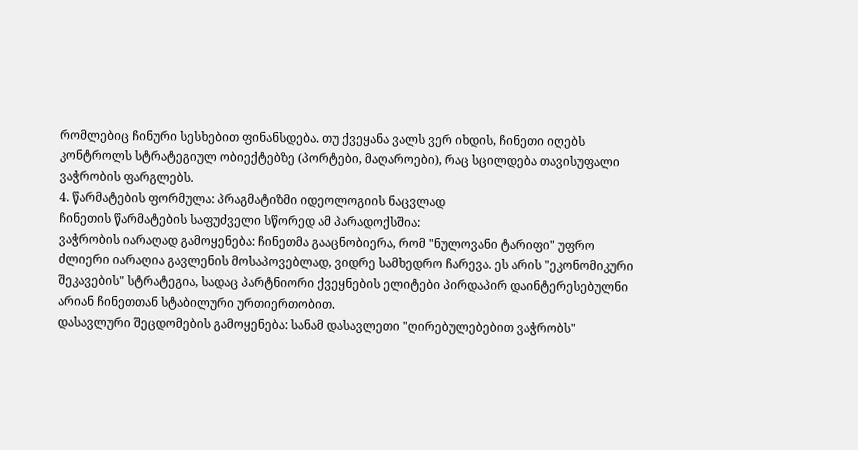რომლებიც ჩინური სესხებით ფინანსდება. თუ ქვეყანა ვალს ვერ იხდის, ჩინეთი იღებს კონტროლს სტრატეგიულ ობიექტებზე (პორტები, მაღაროები), რაც სცილდება თავისუფალი ვაჭრობის ფარგლებს.
4. წარმატების ფორმულა: პრაგმატიზმი იდეოლოგიის ნაცვლად
ჩინეთის წარმატების საფუძველი სწორედ ამ პარადოქსშია:
ვაჭრობის იარაღად გამოყენება: ჩინეთმა გააცნობიერა, რომ "ნულოვანი ტარიფი" უფრო ძლიერი იარაღია გავლენის მოსაპოვებლად, ვიდრე სამხედრო ჩარევა. ეს არის "ეკონომიკური შეკავების" სტრატეგია, სადაც პარტნიორი ქვეყნების ელიტები პირდაპირ დაინტერესებულნი არიან ჩინეთთან სტაბილური ურთიერთობით.
დასავლური შეცდომების გამოყენება: სანამ დასავლეთი "ღირებულებებით ვაჭრობს"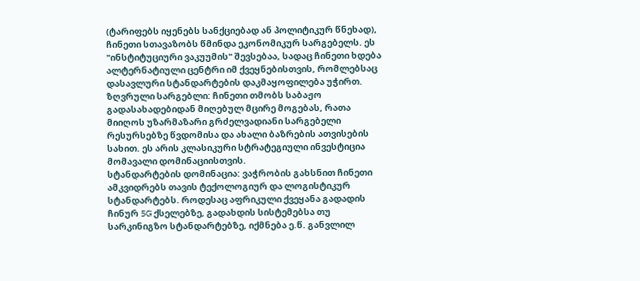(ტარიფებს იყენებს სანქციებად ან პოლიტიკურ წნეხად), ჩინეთი სთავაზობს წმინდა ეკონომიკურ სარგებელს. ეს "ინსტიტუციური ვაკუუმის" შევსებაა, სადაც ჩინეთი ხდება ალტერნატიული ცენტრი იმ ქვეყნებისთვის, რომლებსაც დასავლური სტანდარტების დაკმაყოფილება უჭირთ.
ზღვრული სარგებლი: ჩინეთი თმობს საბაჟო გადასახადებიდან მიღებულ მცირე მოგებას, რათა მიიღოს უზარმაზარი გრძელვადიანი სარგებელი რესურსებზე წვდომისა და ახალი ბაზრების ათვისების სახით. ეს არის კლასიკური სტრატეგიული ინვესტიცია მომავალი დომინაციისთვის.
სტანდარტების დომინაცია: ვაჭრობის გახსნით ჩინეთი ამკვიდრებს თავის ტექოლოგიურ და ლოგისტიკურ სტანდარტებს. როდესაც აფრიკული ქვეყანა გადადის ჩინურ 5G ქსელებზე, გადახდის სისტემებსა თუ სარკინიგზო სტანდარტებზე, იქმნება ე.წ. განვლილ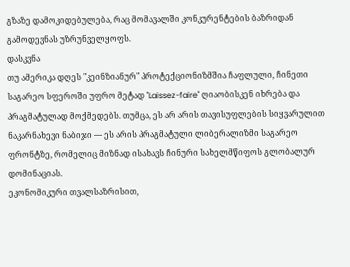გზაზე დამოკიდებულება, რაც მომავალში კონკურენტების ბაზრიდან გამოდევნას უზრუნველყოფს.
დასკვნა
თუ ამერიკა დღეს "კეინზიანურ" პროტექციონიზმშია ჩაფლული, ჩინეთი საგარეო სფეროში უფრო მეტად "Laissez-faire" ღიაობისკენ იხრება და პრაგმატულად მოქმედებს. თუმცა, ეს არ არის თავისუფლების სიყვარულით ნაკარნახევი ნაბიჯი — ეს არის პრაგმატული ლიბერალიზმი საგარეო ფრონტზე, რომელიც მიზნად ისახავს ჩინური სახელმწიფოს გლობალურ დომინაციას.
ეკონომიკური თვალსაზრისით,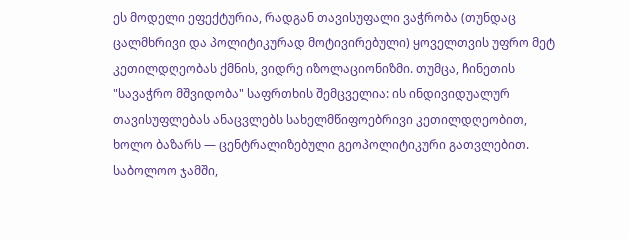ეს მოდელი ეფექტურია, რადგან თავისუფალი ვაჭრობა (თუნდაც ცალმხრივი და პოლიტიკურად მოტივირებული) ყოველთვის უფრო მეტ კეთილდღეობას ქმნის, ვიდრე იზოლაციონიზმი. თუმცა, ჩინეთის "სავაჭრო მშვიდობა" საფრთხის შემცველია: ის ინდივიდუალურ თავისუფლებას ანაცვლებს სახელმწიფოებრივი კეთილდღეობით, ხოლო ბაზარს — ცენტრალიზებული გეოპოლიტიკური გათვლებით. საბოლოო ჯამში,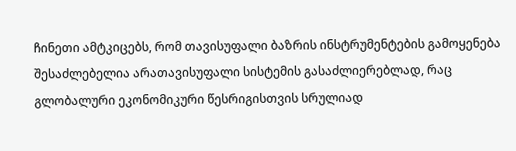ჩინეთი ამტკიცებს, რომ თავისუფალი ბაზრის ინსტრუმენტების გამოყენება შესაძლებელია არათავისუფალი სისტემის გასაძლიერებლად, რაც გლობალური ეკონომიკური წესრიგისთვის სრულიად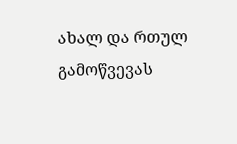ახალ და რთულ გამოწვევას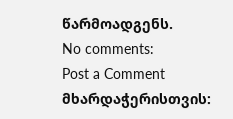წარმოადგენს.
No comments:
Post a Comment
მხარდაჭერისთვის: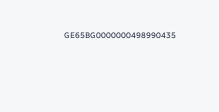GE65BG0000000498990435